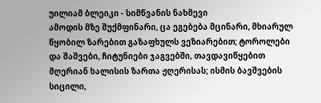უილიამ ბლეიკი - სიმწვანის ნახმევი
ამოდის მზე შუქმფინარი, ცა ეგებება მცინარი, მხიარულ წყობილ ზარებით გაზაფხულს ვეზიარებით; ტოროლები და შაშვები, ჩიტუნიები ჯაგვებში, თავდავიწყებით მღერიან ხალისის ზართა ჟღერისას; ისმის ბავშვების სიცილი,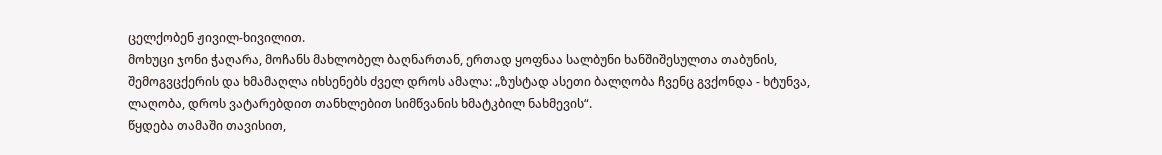ცელქობენ ჟივილ-ხივილით.
მოხუცი ჯონი ჭაღარა, მოჩანს მახლობელ ბაღნართან, ერთად ყოფნაა სალბუნი ხანშიშესულთა თაბუნის, შემოგვცქერის და ხმამაღლა იხსენებს ძველ დროს ამალა: „ზუსტად ასეთი ბალღობა ჩვენც გვქონდა - ხტუნვა, ლაღობა, დროს ვატარებდით თანხლებით სიმწვანის ხმატკბილ ნახმევის“.
წყდება თამაში თავისით,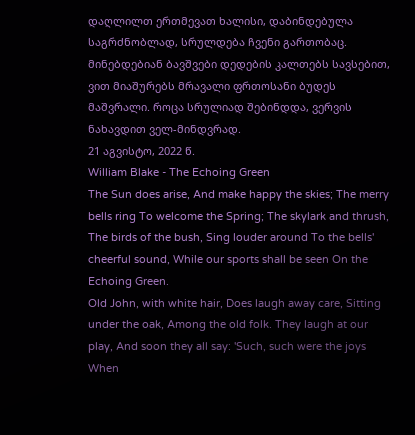დაღლილთ ერთმევათ ხალისი, დაბინდებულა საგრძნობლად, სრულდება ჩვენი გართობაც. მინებდებიან ბავშვები დედების კალთებს სავსებით, ვით მიაშურებს მრავალი ფრთოსანი ბუდეს მაშვრალი. როცა სრულიად შებინდდა, ვერვის ნახავდით ველ-მინდვრად.
21 აგვისტო, 2022 წ.
William Blake - The Echoing Green
The Sun does arise, And make happy the skies; The merry bells ring To welcome the Spring; The skylark and thrush, The birds of the bush, Sing louder around To the bells' cheerful sound, While our sports shall be seen On the Echoing Green.
Old John, with white hair, Does laugh away care, Sitting under the oak, Among the old folk. They laugh at our play, And soon they all say: 'Such, such were the joys When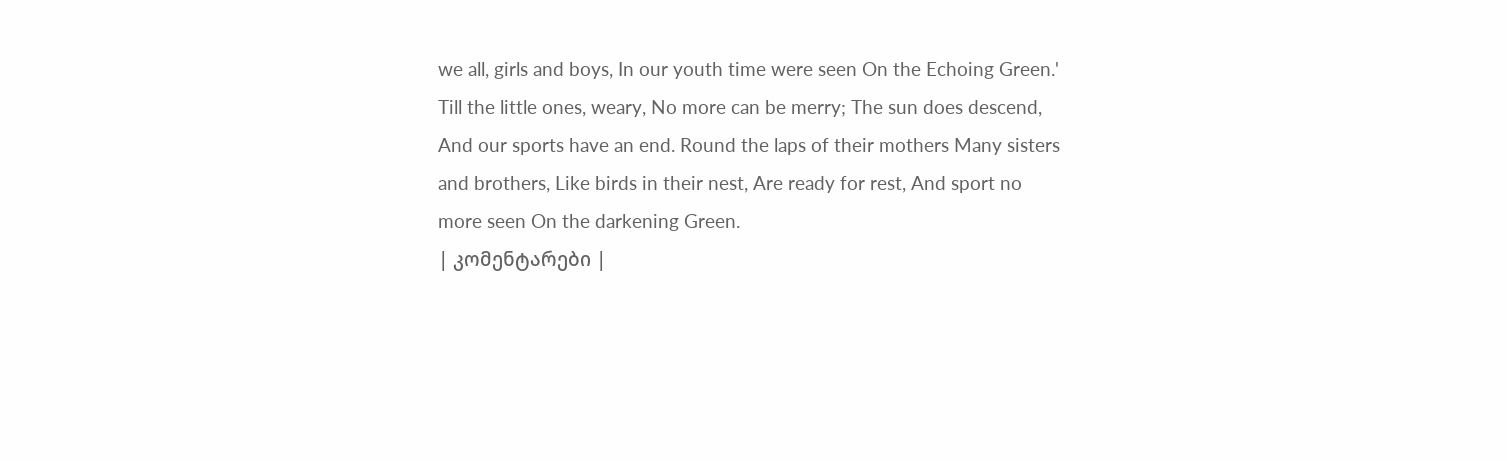we all, girls and boys, In our youth time were seen On the Echoing Green.'
Till the little ones, weary, No more can be merry; The sun does descend, And our sports have an end. Round the laps of their mothers Many sisters and brothers, Like birds in their nest, Are ready for rest, And sport no more seen On the darkening Green.
| კომენტარები |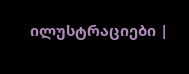ილუსტრაციები |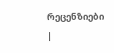რეცენზიები |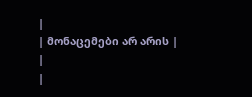|
| მონაცემები არ არის |
|
|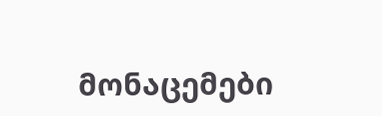მონაცემები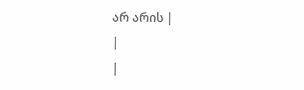არ არის |
|
|